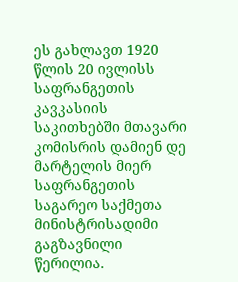ეს გახლავთ 1920 წლის 20 ივლისს საფრანგეთის კავკასიის საკითხებში მთავარი კომისრის დამიენ დე მარტელის მიერ საფრანგეთის საგარეო საქმეთა მინისტრისადიმი გაგზავნილი წერილია.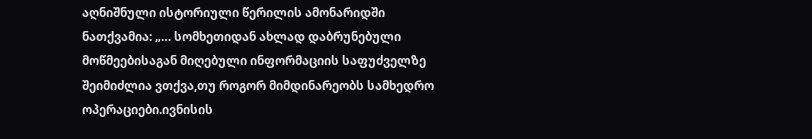აღნიშნული ისტორიული წერილის ამონარიდში ნათქვამია: „… სომხეთიდან ახლად დაბრუნებული მოწმეებისაგან მიღებული ინფორმაციის საფუძველზე შეიმიძლია ვთქვა,თუ როგორ მიმდინარეობს სამხედრო ოპერაციები.ივნისის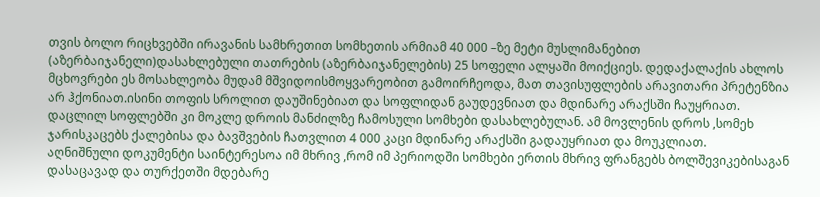თვის ბოლო რიცხვებში ირავანის სამხრეთით სომხეთის არმიამ 40 000 –ზე მეტი მუსლიმანებით (აზერბაიჯანელი)დასახლებული თათრების (აზერბაიჯანელების) 25 სოფელი ალყაში მოიქციეს. დედაქალაქის ახლოს მცხოვრები ეს მოსახლეობა მუდამ მშვიდოისმოყვარეობით გამოირჩეოდა, მათ თავისუფლების არავითარი პრეტენზია არ ჰქონიათ.ისინი თოფის სროლით დაუშინებიათ და სოფლიდან გაუდევნიათ და მდინარე არაქსში ჩაუყრიათ. დაცლილ სოფლებში კი მოკლე დროის მანძილზე ჩამოსული სომხები დასახლებულან. ამ მოვლენის დროს ,სომეხ ჯარისკაცებს ქალებისა და ბავშვების ჩათვლით 4 000 კაცი მდინარე არაქსში გადაუყრიათ და მოუკლიათ.
აღნიშნული დოკუმენტი საინტერესოა იმ მხრივ ,რომ იმ პერიოდში სომხები ერთის მხრივ ფრანგებს ბოლშევიკებისაგან დასაცავად და თურქეთში მდებარე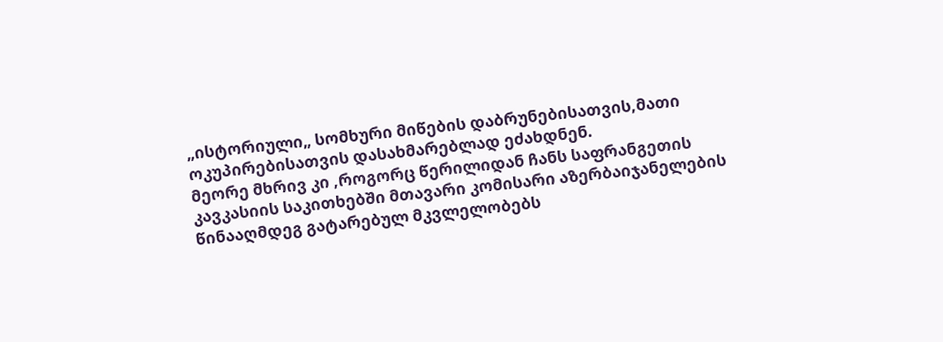„ისტორიული„ სომხური მიწების დაბრუნებისათვის,მათი ოკუპირებისათვის დასახმარებლად ეძახდნენ.
მეორე მხრივ კი ,როგორც წერილიდან ჩანს საფრანგეთის კავკასიის საკითხებში მთავარი კომისარი აზერბაიჯანელების წინააღმდეგ გატარებულ მკვლელობებს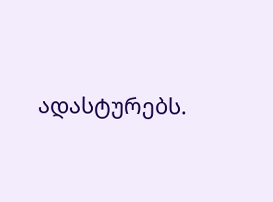ადასტურებს.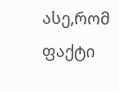ასე,რომ ფაქტი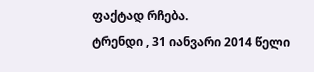ფაქტად რჩება.
ტრენდი , 31 იანვარი 2014 წელი